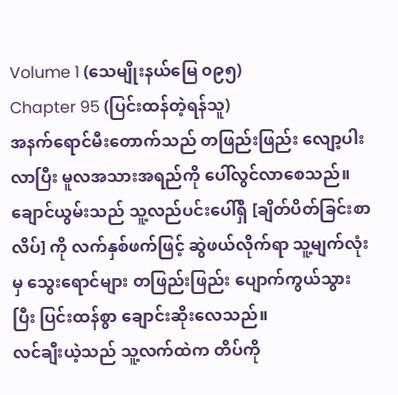Volume 1 (သေမျိုးနယ်မြေ ၀၉၅)
Chapter 95 (ပြင်းထန်တဲ့ရန်သူ)
အနက်ရောင်မီးတောက်သည် တဖြည်းဖြည်း လျော့ပါးလာပြီး မူလအသားအရည်ကို ပေါ်လွင်လာစေသည်။ ချောင်ယွမ်းသည် သူ့လည်ပင်းပေါ်ရှိ [ချိတ်ပိတ်ခြင်းစာလိပ်] ကို လက်နှစ်ဖက်ဖြင့် ဆွဲဖယ်လိုက်ရာ သူ့မျက်လုံးမှ သွေးရောင်များ တဖြည်းဖြည်း ပျောက်ကွယ်သွားပြီး ပြင်းထန်စွာ ချောင်းဆိုးလေသည်။
လင်ချီးယဲ့သည် သူ့လက်ထဲက တိပ်ကို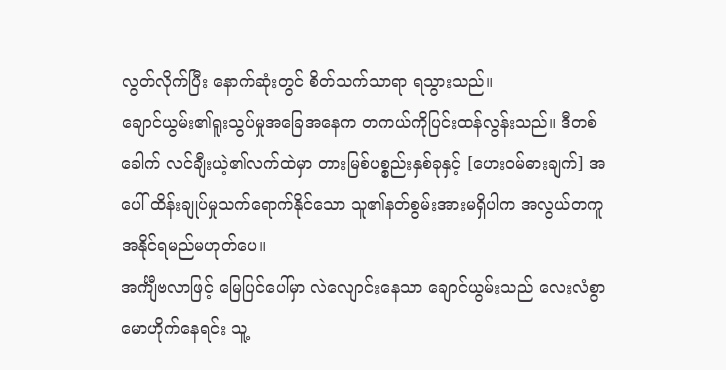လွတ်လိုက်ပြီး နောက်ဆုံးတွင် စိတ်သက်သာရာ ရသွားသည်။
ချောင်ယွမ်း၏ရူးသွပ်မှုအခြေအနေက တကယ်ကိုပြင်းထန်လွန်းသည်။ ဒီတစ်ခေါက် လင်ချီးယဲ့၏လက်ထဲမှာ တားမြစ်ပစ္စည်းနှစ်ခုနှင့် [ဟေးဝမ်ဓားချက်] အပေါ် ထိန်းချုပ်မှုသက်ရောက်နိုင်သော သူ၏နတ်စွမ်းအားမရှိပါက အလွယ်တကူအနိုင်ရမည်မဟုတ်ပေ။
အင်္ကျီဗလာဖြင့် မြေပြင်ပေါ်မှာ လဲလျောင်းနေသာ ချောင်ယွမ်းသည် လေးလံစွာမောဟိုက်နေရင်း သူ့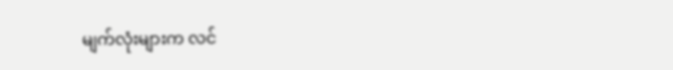မျက်လုံးများက လင်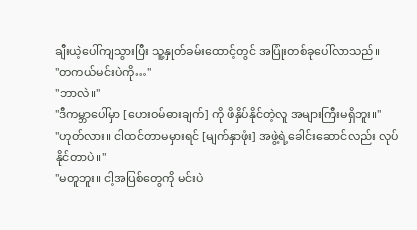ချီးယဲ့ပေါ်ကျသွားပြီး သူ့နှုတ်ခမ်းထောင့်တွင် အပြုံးတစ်ခုပေါ်လာသည်။
"တကယ်မင်းပဲကို…"
"ဘာလဲ။"
"ဒီကမ္ဘာပေါ်မှာ [ဟေးဝမ်ဓားချက်] ကို ဖိနှိပ်နိုင်တဲ့လူ အများကြီးမရှိဘူး။"
"ဟုတ်လား။ ငါထင်တာမမှားရင် [မျက်နှာဖုံး] အဖွဲ့ရဲ့ခေါင်းဆောင်လည်း လုပ်နိုင်တာပဲ။"
"မတူဘူး။ ငါ့အပြစ်တွေကို မင်းပဲ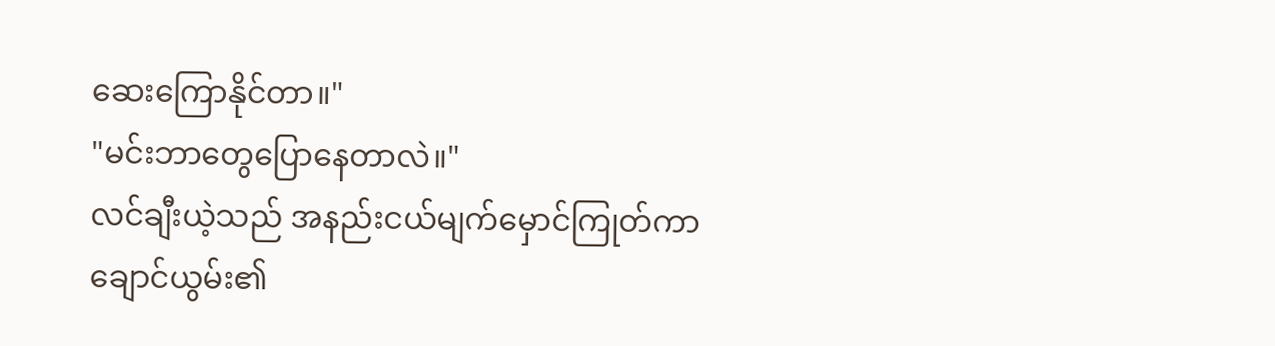ဆေးကြောနိုင်တာ။"
"မင်းဘာတွေပြောနေတာလဲ။"
လင်ချီးယဲ့သည် အနည်းငယ်မျက်မှောင်ကြုတ်ကာ ချောင်ယွမ်း၏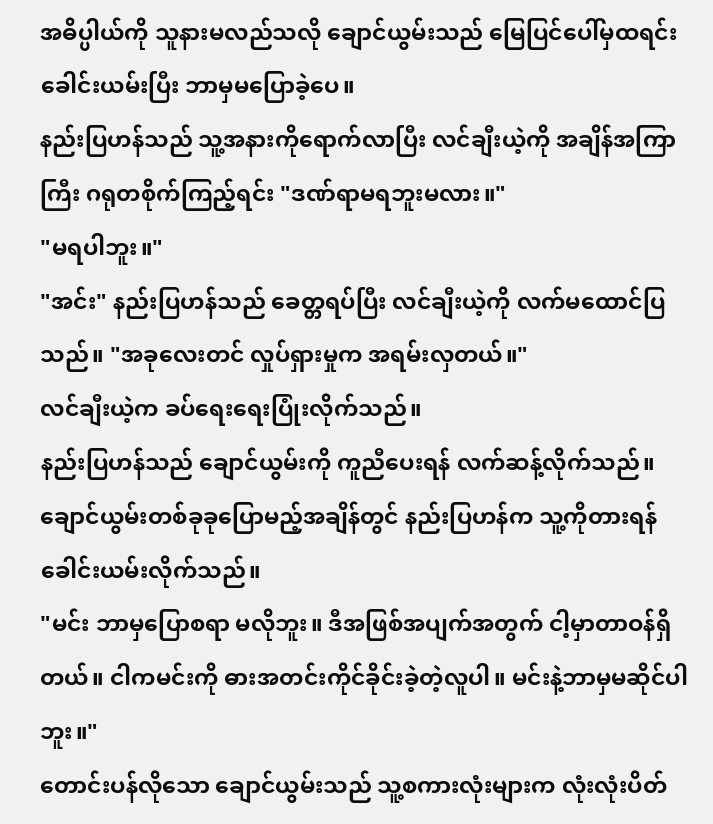အဓိပ္ပါယ်ကို သူနားမလည်သလို ချောင်ယွမ်းသည် မြေပြင်ပေါ်မှထရင်း ခေါင်းယမ်းပြီး ဘာမှမပြောခဲ့ပေ။
နည်းပြဟန်သည် သူ့အနားကိုရောက်လာပြီး လင်ချီးယဲ့ကို အချိန်အကြာကြီး ဂရုတစိုက်ကြည့်ရင်း "ဒဏ်ရာမရဘူးမလား။"
"မရပါဘူး။"
"အင်း" နည်းပြဟန်သည် ခေတ္တရပ်ပြီး လင်ချီးယဲ့ကို လက်မထောင်ပြသည်။ "အခုလေးတင် လှုပ်ရှားမှုက အရမ်းလှတယ်။"
လင်ချီးယဲ့က ခပ်ရေးရေးပြုံးလိုက်သည်။
နည်းပြဟန်သည် ချောင်ယွမ်းကို ကူညီပေးရန် လက်ဆန့်လိုက်သည်။ ချောင်ယွမ်းတစ်ခုခုပြောမည့်အချိန်တွင် နည်းပြဟန်က သူ့ကိုတားရန် ခေါင်းယမ်းလိုက်သည်။
"မင်း ဘာမှပြောစရာ မလိုဘူး။ ဒီအဖြစ်အပျက်အတွက် ငါ့မှာတာဝန်ရှိတယ်။ ငါကမင်းကို ဓားအတင်းကိုင်ခိုင်းခဲ့တဲ့လူပါ။ မင်းနဲ့ဘာမှမဆိုင်ပါဘူး။"
တောင်းပန်လိုသော ချောင်ယွမ်းသည် သူ့စကားလုံးများက လုံးလုံးပိတ်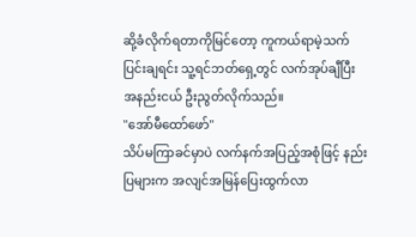ဆို့ခံလိုက်ရတာကိုမြင်တော့ ကူကယ်ရာမဲ့သက်ပြင်းချရင်း သူ့ရင်ဘတ်ရှေ့တွင် လက်အုပ်ချီပြီး အနည်းငယ် ဦးညွတ်လိုက်သည်။
"အော်မီထော်ဖော်"
သိပ်မကြာခင်မှာပဲ လက်နက်အပြည့်အစုံဖြင့် နည်းပြများက အလျင်အမြန်ပြေးထွက်လာ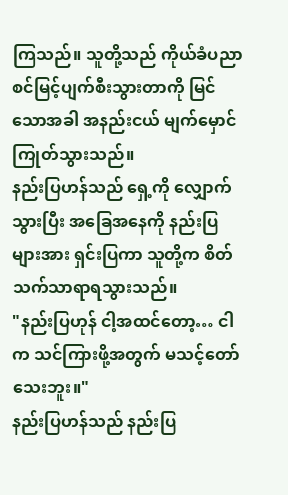ကြသည်။ သူတို့သည် ကိုယ်ခံပညာစင်မြင့်ပျက်စီးသွားတာကို မြင်သောအခါ အနည်းငယ် မျက်မှောင်ကြုတ်သွားသည်။
နည်းပြဟန်သည် ရှေ့ကို လျှောက်သွားပြီး အခြေအနေကို နည်းပြများအား ရှင်းပြကာ သူတို့က စိတ်သက်သာရာရသွားသည်။
"နည်းပြဟုန် ငါ့အထင်တော့… ငါက သင်ကြားဖို့အတွက် မသင့်တော်သေးဘူး။"
နည်းပြဟန်သည် နည်းပြ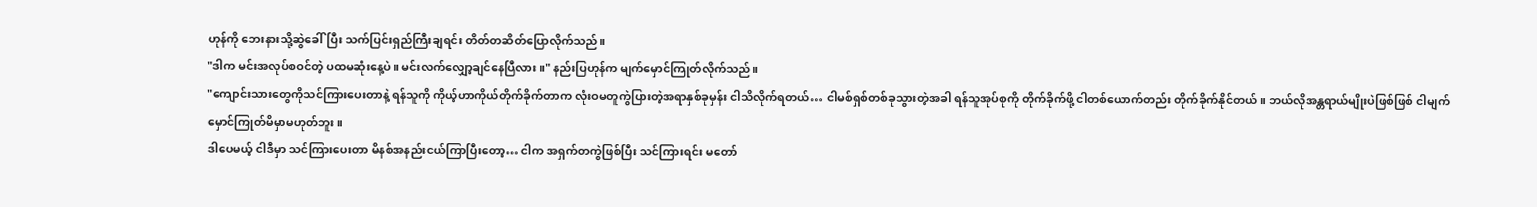ဟုန်ကို ဘေးနားသို့ဆွဲခေါ်ပြီး သက်ပြင်းရှည်ကြီးချရင်း တိတ်တဆိတ်ပြောလိုက်သည်။
"ဒါက မင်းအလုပ်စဝင်တဲ့ ပထမဆုံးနေ့ပဲ။ မင်းလက်လျှော့ချင်နေပြီလား။" နည်းပြဟုန်က မျက်မှောင်ကြုတ်လိုက်သည်။
"ကျောင်းသားတွေကိုသင်ကြားပေးတာနဲ့ ရန်သူကို ကိုယ့်ဟာကိုယ်တိုက်ခိုက်တာက လုံးဝမတူကွဲပြားတဲ့အရာနှစ်ခုမှန်း ငါသိလိုက်ရတယ်… ငါမစ်ရှစ်တစ်ခုသွားတဲ့အခါ ရန်သူအုပ်စုကို တိုက်ခိုက်ဖို့ ငါတစ်ယောက်တည်း တိုက်ခိုက်နိုင်တယ်။ ဘယ်လိုအန္တရာယ်မျိုးပဲဖြစ်ဖြစ် ငါမျက်မှောင်ကြုတ်မိမှာမဟုတ်ဘူး။
ဒါပေမယ့် ငါဒီမှာ သင်ကြားပေးတာ မိနစ်အနည်းငယ်ကြာပြီးတော့… ငါက အရှက်တကွဲဖြစ်ပြီး သင်ကြားရင်း မတော်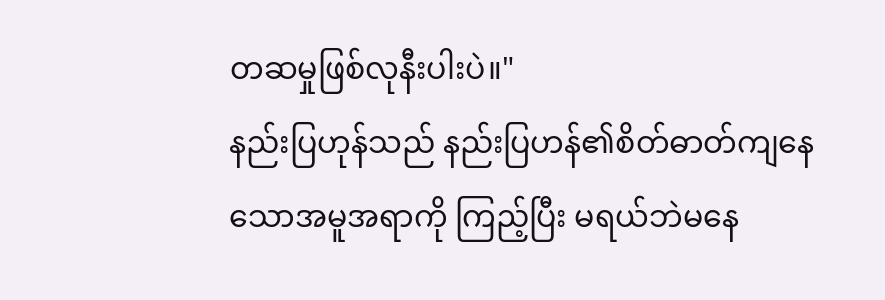တဆမှုဖြစ်လုနီးပါးပဲ။"
နည်းပြဟုန်သည် နည်းပြဟန်၏စိတ်ဓာတ်ကျနေသောအမူအရာကို ကြည့်ပြီး မရယ်ဘဲမနေ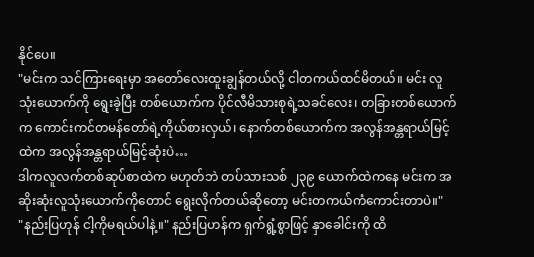နိုင်ပေ။
"မင်းက သင်ကြားရေးမှာ အတော်လေးထူးချွန်တယ်လို့ ငါတကယ်ထင်မိတယ်။ မင်း လူသုံးယောက်ကို ရွေးခဲ့ပြီး တစ်ယောက်က ပိုင်လီမိသားစုရဲ့သခင်လေး၊ တခြားတစ်ယောက်က ကောင်းကင်တမန်တော်ရဲ့ကိုယ်စားလှယ်၊ နောက်တစ်ယောက်က အလွန်အန္တရာယ်မြင့်ထဲက အလွန်အန္တရာယ်မြင့်ဆုံးပဲ…
ဒါကလူလက်တစ်ဆုပ်စာထဲက မဟုတ်ဘဲ တပ်သားသစ် ၂၃၉ ယောက်ထဲကနေ မင်းက အဆိုးဆုံးလူသုံးယောက်ကိုတောင် ရွေးလိုက်တယ်ဆိုတော့ မင်းတကယ်ကံကောင်းတာပဲ။"
"နည်းပြဟုန် ငါ့ကိုမရယ်ပါနဲ့။" နည်းပြဟန်က ရှက်ရွံ့စွာဖြင့် နှာခေါင်းကို ထိ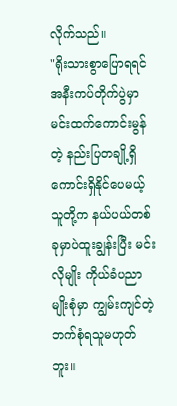လိုက်သည်။
"ရိုးသားစွာပြောရရင် အနီးကပ်တိုက်ပွဲမှာ မင်းထက်ကောင်းမွန်တဲ့ နည်းပြတချို့ရှိကောင်းရှိနိုင်ပေမယ့် သူတို့က နယ်ပယ်တစ်ခုမှာပဲထူးချွန်းပြီး မင်းလိုမျိုး ကိုယ်ခံပညာမျိုးစုံမှာ ကျွမ်းကျင်တဲ့ ဘက်စုံရသူမဟုတ်ဘူး။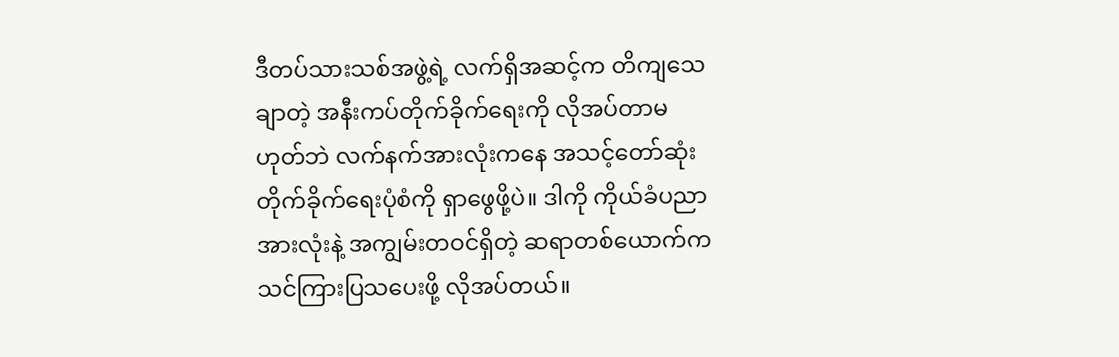ဒီတပ်သားသစ်အဖွဲ့ရဲ့ လက်ရှိအဆင့်က တိကျသေချာတဲ့ အနီးကပ်တိုက်ခိုက်ရေးကို လိုအပ်တာမဟုတ်ဘဲ လက်နက်အားလုံးကနေ အသင့်တော်ဆုံး တိုက်ခိုက်ရေးပုံစံကို ရှာဖွေဖို့ပဲ။ ဒါကို ကိုယ်ခံပညာအားလုံးနဲ့ အကျွမ်းတဝင်ရှိတဲ့ ဆရာတစ်ယောက်က သင်ကြားပြသပေးဖို့ လိုအပ်တယ်။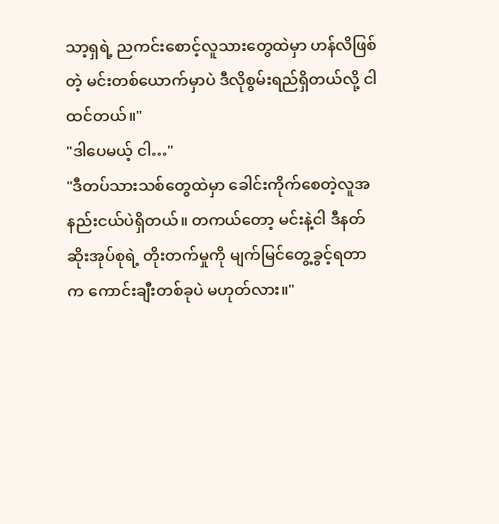သာ့ရှရဲ့ ညကင်းစောင့်လူသားတွေထဲမှာ ဟန်လိဖြစ်တဲ့ မင်းတစ်ယောက်မှာပဲ ဒီလိုစွမ်းရည်ရှိတယ်လို့ ငါထင်တယ်။"
"ဒါပေမယ့် ငါ…"
"ဒီတပ်သားသစ်တွေထဲမှာ ခေါင်းကိုက်စေတဲ့လူအနည်းငယ်ပဲရှိတယ်။ တကယ်တော့ မင်းနဲ့ငါ ဒီနတ်ဆိုးအုပ်စုရဲ့ တိုးတက်မှုကို မျက်မြင်တွေ့ခွင့်ရတာက ကောင်းချီးတစ်ခုပဲ မဟုတ်လား။"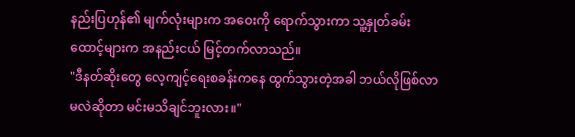နည်းပြဟုန်၏ မျက်လုံးများက အဝေးကို ရောက်သွားကာ သူ့နှုတ်ခမ်းထောင့်များက အနည်းငယ် မြင့်တက်လာသည်။
"ဒီနတ်ဆိုးတွေ လေ့ကျင့်ရေးစခန်းကနေ ထွက်သွားတဲ့အခါ ဘယ်လိုဖြစ်လာမလဲဆိုတာ မင်းမသိချင်ဘူးလား။"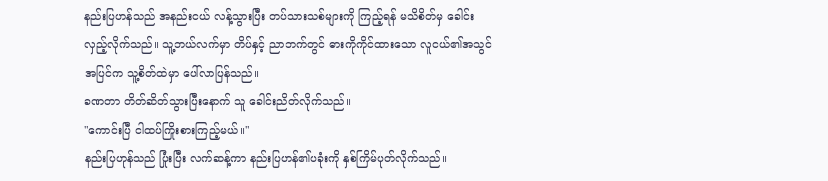နည်းပြဟန်သည် အနည်းငယ် လန့်သွားပြီး တပ်သားသစ်များကို ကြည့်ရန် မသိစိတ်မှ ခေါင်းလှည့်လိုက်သည်။ သူ့ဘယ်လက်မှာ တိပ်နှင့် ညာဘက်တွင် ဓားကိုကိုင်ထားသော လူငယ်၏အသွင်အပြင်က သူ့စိတ်ထဲမှာ ပေါ်လာပြန်သည်။
ခဏတာ တိတ်ဆိတ်သွားပြီးနောက် သူ ခေါင်းညိတ်လိုက်သည်။
"ကောင်းပြီ ငါထပ်ကြိုးစားကြည့်မယ်။"
နည်းပြဟုန်သည် ပြုံးပြီး လက်ဆန့်ကာ နည်းပြဟန်၏ပခုံးကို နှစ်ကြိမ်ပုတ်လိုက်သည်။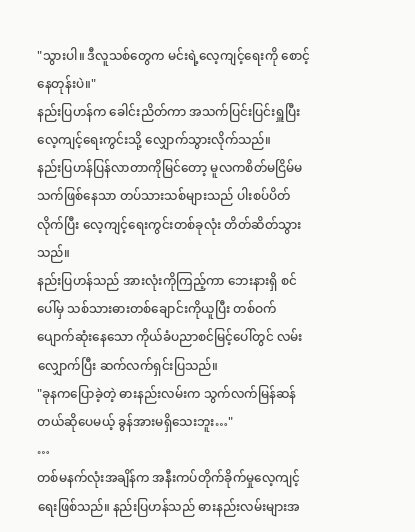"သွားပါ။ ဒီလူသစ်တွေက မင်းရဲ့လေ့ကျင့်ရေးကို စောင့်နေတုန်းပဲ။"
နည်းပြဟန်က ခေါင်းညိတ်ကာ အသက်ပြင်းပြင်းရှူပြီး လေ့ကျင့်ရေးကွင်းသို့ လျှောက်သွားလိုက်သည်။
နည်းပြဟန်ပြန်လာတာကိုမြင်တော့ မူလကစိတ်မငြိမ်မသက်ဖြစ်နေသာ တပ်သားသစ်များသည် ပါးစပ်ပိတ်လိုက်ပြီး လေ့ကျင့်ရေးကွင်းတစ်ခုလုံး တိတ်ဆိတ်သွားသည်။
နည်းပြဟန်သည် အားလုံးကိုကြည့်ကာ ဘေးနားရှိ စင်ပေါ်မှ သစ်သားဓားတစ်ချောင်းကိုယူပြီး တစ်ဝက်ပျောက်ဆုံးနေသော ကိုယ်ခံပညာစင်မြင့်ပေါ်တွင် လမ်းလျှောက်ပြီး ဆက်လက်ရှင်းပြသည်။
"ခုနကပြောခဲ့တဲ့ ဓားနည်းလမ်းက သွက်လက်မြန်ဆန်တယ်ဆိုပေမယ့် ခွန်အားမရှိသေးဘူး…"
…
တစ်မနက်လုံးအချိန်က အနီးကပ်တိုက်ခိုက်မှုလေ့ကျင့်ရေးဖြစ်သည်။ နည်းပြဟန်သည် ဓားနည်းလမ်းများအ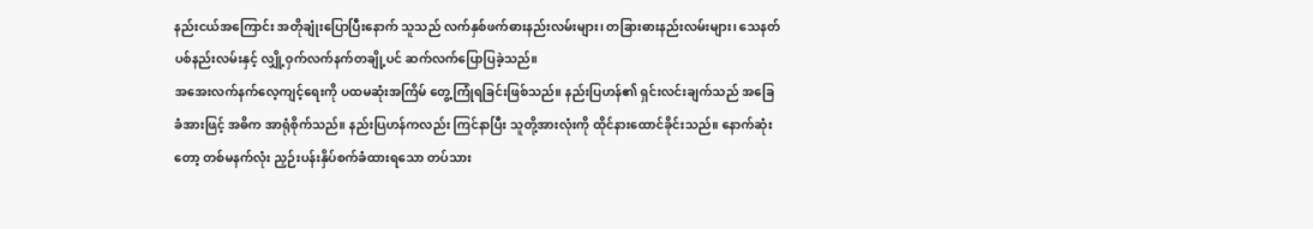နည်းငယ်အကြောင်း အတိုချုံးပြောပြီးနောက် သူသည် လက်နှစ်ဖက်ဓားနည်းလမ်းများ၊ တခြားဓားနည်းလမ်းများ၊ သေနတ်ပစ်နည်းလမ်းနှင့် လျှို့ဝှက်လက်နက်တချို့ပင် ဆက်လက်ပြောပြခဲ့သည်။
အအေးလက်နက်လေ့ကျင့်ရေးကို ပထမဆုံးအကြိမ် တွေ့ကြုံရခြင်းဖြစ်သည်။ နည်းပြဟန်၏ ရှင်းလင်းချက်သည် အခြေခံအားဖြင့် အဓိက အာရုံစိုက်သည်။ နည်းပြဟန်ကလည်း ကြင်နာပြီး သူတို့အားလုံးကို ထိုင်နားထောင်ခိုင်းသည်။ နောက်ဆုံးတော့ တစ်မနက်လုံး ညှဉ်းပန်းနှိပ်စက်ခံထားရသော တပ်သား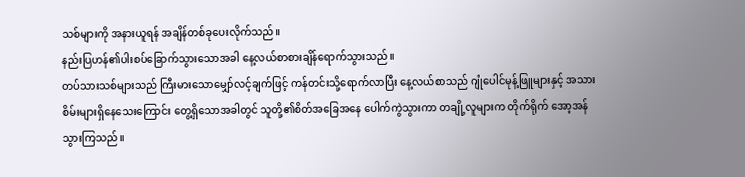သစ်များကို အနားယူရန် အချိန်တစ်ခုပေးလိုက်သည်။
နည်းပြဟန်၏ပါးစပ်ခြောက်သွားသောအခါ နေ့လယ်စာစားချိန်ရောက်သွားသည်။
တပ်သားသစ်များသည် ကြီးမားသောမျှော်လင့်ချက်ဖြင့် ကန်တင်းသို့ရောက်လာပြီး နေ့လယ်စာသည် ဂျုံပေါင်မုန့်ဖြူများနှင့် အသားစိမ်းများရှိနေသေးကြောင်း တွေ့ရှိသောအခါတွင် သူတို့၏စိတ်အခြေအနေ ပေါက်ကွဲသွားကာ တချို့လူများက တိုက်ရိုက် အော့အန်သွားကြသည်။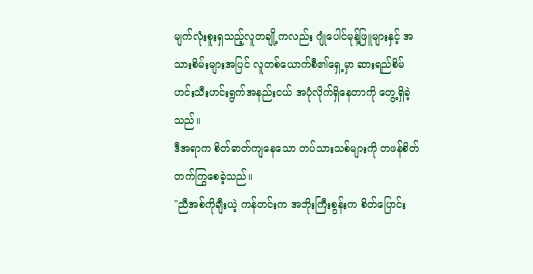မျက်လုံးစူးရှသည့်လူတချို့ကလည်း ဂျုံပေါင်မုန့်ဖြူများနှင့် အသားစိမ်းများအပြင် လူတစ်ယောက်စီ၏ရှေ့မှာ ဆားရည်စိမ်ဟင်းသီးဟင်းရွက်အနည်းငယ် အပုံလိုက်ရှိနေတာကို တွေ့ရှိခဲ့သည်။
ဒီအရာက စိတ်ဓာတ်ကျနေသော တပ်သားသစ်များကို တဖန်စိတ်တက်ကြွစေခဲ့သည်။
"ညီအစ်ကိုချီးယဲ့ ကန်တင်းက အဘိုးကြီးစွန်းက စိတ်ပြောင်း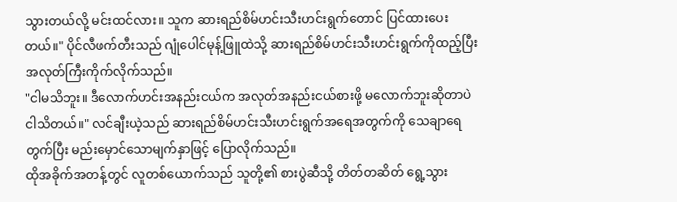သွားတယ်လို့ မင်းထင်လား။ သူက ဆားရည်စိမ်ဟင်းသီးဟင်းရွက်တောင် ပြင်ထားပေးတယ်။" ပိုင်လီဖက်တီးသည် ဂျုံပေါင်မုန့်ဖြူထဲသို့ ဆားရည်စိမ်ဟင်းသီးဟင်းရွက်ကိုထည့်ပြီး အလုတ်ကြီးကိုက်လိုက်သည်။
"ငါမသိဘူး။ ဒီလောက်ဟင်းအနည်းငယ်က အလုတ်အနည်းငယ်စားဖို့ မလောက်ဘူးဆိုတာပဲ ငါသိတယ်။" လင်ချီးယဲ့သည် ဆားရည်စိမ်ဟင်းသီးဟင်းရွက်အရေအတွက်ကို သေချာရေတွက်ပြီး မည်းမှောင်သောမျက်နှာဖြင့် ပြောလိုက်သည်။
ထိုအခိုက်အတန့်တွင် လူတစ်ယောက်သည် သူတို့၏ စားပွဲဆီသို့ တိတ်တဆိတ် ရွေ့သွား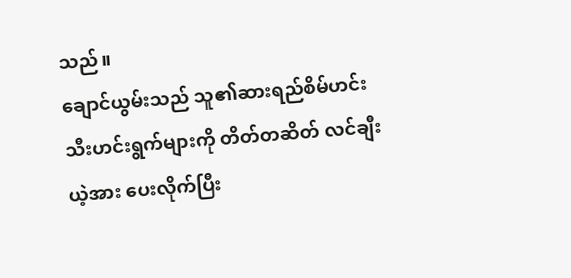သည်။
ချောင်ယွမ်းသည် သူ၏ဆားရည်စိမ်ဟင်းသီးဟင်းရွက်များကို တိတ်တဆိတ် လင်ချီးယဲ့အား ပေးလိုက်ပြီး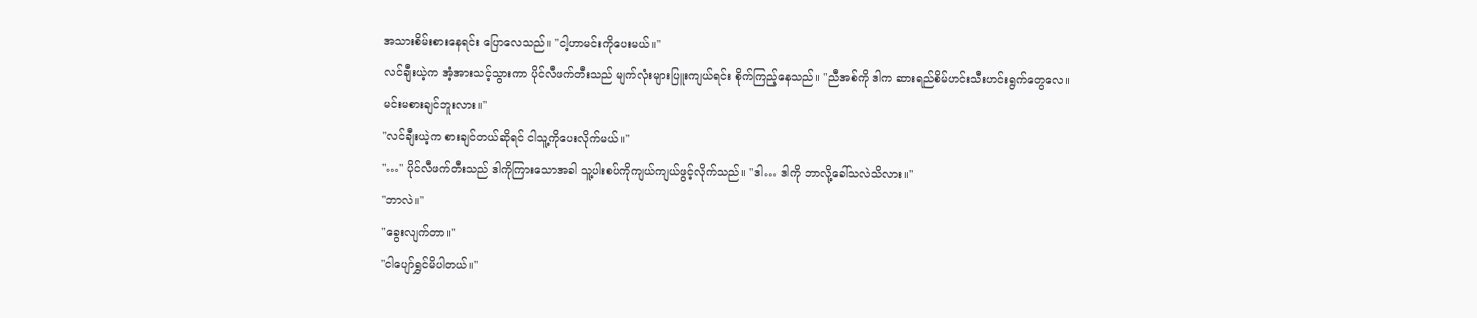အသားစိမ်းစားနေရင်း ပြောလေသည်။ "ငါ့ဟာမင်းကိုပေးမယ်။"
လင်ချီးယဲ့က အံ့အားသင့်သွားကာ ပိုင်လီဖက်တီးသည် မျက်လုံးများပြူးကျယ်ရင်း စိုက်ကြည့်နေသည်။ "ညီအစ်ကို ဒါက ဆားရည်စိမ်ဟင်းသီးဟင်းရွက်တွေလေ။ မင်းမစားချင်ဘူးလား။"
"လင်ချီးယဲ့က စားချင်တယ်ဆိုရင် ငါသူ့ကိုပေးလိုက်မယ်။"
"…" ပိုင်လီဖက်တီးသည် ဒါကိုကြားသောအခါ သူ့ပါးစပ်ကိုကျယ်ကျယ်ဖွင့်လိုက်သည်။ "ဒါ… ဒါကို ဘာလို့ခေါ်သလဲသိလား။"
"ဘာလဲ။"
"ခွေးလျက်တာ။"
"ငါပျော်ရွှင်မိပါတယ်။"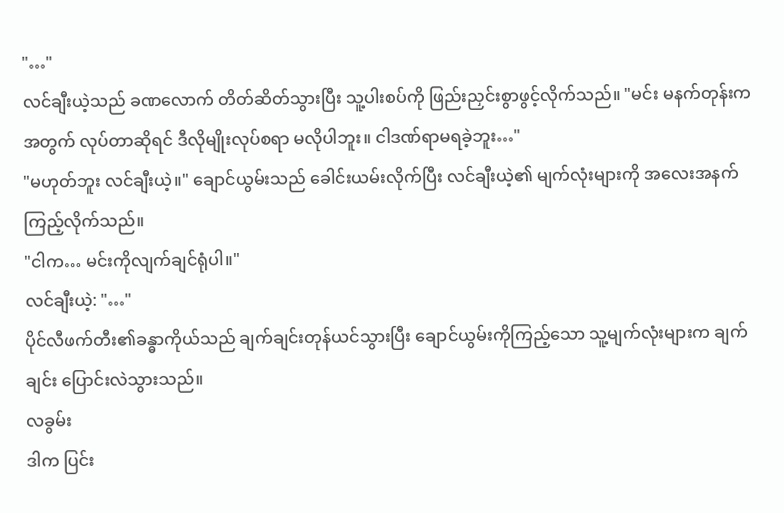"…"
လင်ချီးယဲ့သည် ခဏလောက် တိတ်ဆိတ်သွားပြီး သူ့ပါးစပ်ကို ဖြည်းညှင်းစွာဖွင့်လိုက်သည်။ "မင်း မနက်တုန်းကအတွက် လုပ်တာဆိုရင် ဒီလိုမျိုးလုပ်စရာ မလိုပါဘူး။ ငါဒဏ်ရာမရခဲ့ဘူး…"
"မဟုတ်ဘူး လင်ချီးယဲ့။" ချောင်ယွမ်းသည် ခေါင်းယမ်းလိုက်ပြီး လင်ချီးယဲ့၏ မျက်လုံးများကို အလေးအနက် ကြည့်လိုက်သည်။
"ငါက… မင်းကိုလျက်ချင်ရုံပါ။"
လင်ချီးယဲ့: "…"
ပိုင်လီဖက်တီး၏ခန္ဓာကိုယ်သည် ချက်ချင်းတုန်ယင်သွားပြီး ချောင်ယွမ်းကိုကြည့်သော သူ့မျက်လုံးများက ချက်ချင်း ပြောင်းလဲသွားသည်။
လခွမ်း
ဒါက ပြင်း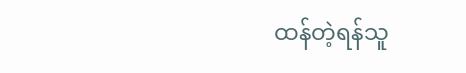ထန်တဲ့ရန်သူ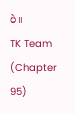ပဲ။
TK Team (Chapter 95)